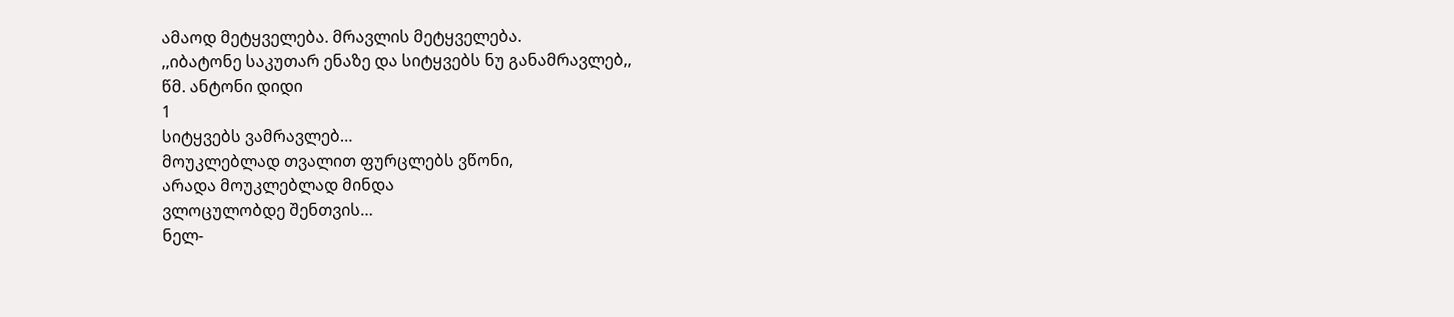ამაოდ მეტყველება. მრავლის მეტყველება.
,,იბატონე საკუთარ ენაზე და სიტყვებს ნუ განამრავლებ,,
წმ. ანტონი დიდი
1
სიტყვებს ვამრავლებ…
მოუკლებლად თვალით ფურცლებს ვწონი,
არადა მოუკლებლად მინდა
ვლოცულობდე შენთვის…
ნელ-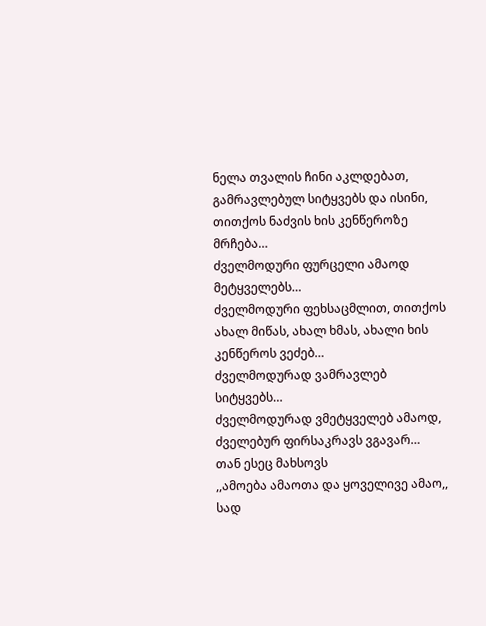ნელა თვალის ჩინი აკლდებათ,
გამრავლებულ სიტყვებს და ისინი,
თითქოს ნაძვის ხის კენწეროზე მრჩება…
ძველმოდური ფურცელი ამაოდ მეტყველებს…
ძველმოდური ფეხსაცმლით, თითქოს
ახალ მიწას, ახალ ხმას, ახალი ხის კენწეროს ვეძებ…
ძველმოდურად ვამრავლებ სიტყვებს…
ძველმოდურად ვმეტყველებ ამაოდ,
ძველებურ ფირსაკრავს ვგავარ…
თან ესეც მახსოვს
,,ამოება ამაოთა და ყოველივე ამაო,,
სად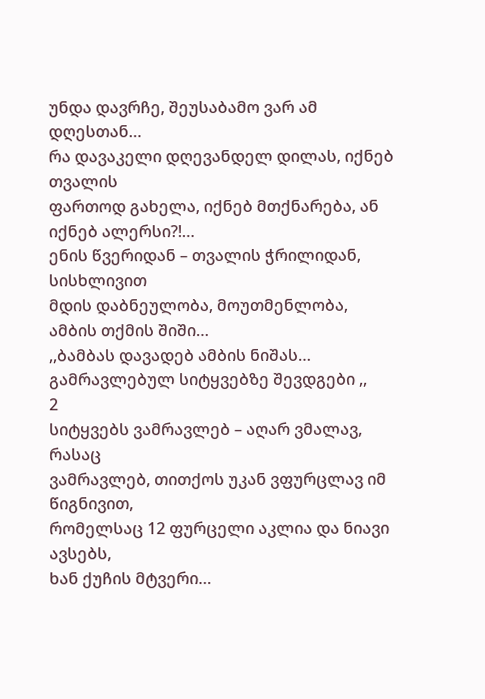უნდა დავრჩე, შეუსაბამო ვარ ამ დღესთან…
რა დავაკელი დღევანდელ დილას, იქნებ თვალის
ფართოდ გახელა, იქნებ მთქნარება, ან იქნებ ალერსი?!…
ენის წვერიდან – თვალის ჭრილიდან, სისხლივით
მდის დაბნეულობა, მოუთმენლობა,
ამბის თქმის შიში…
,,ბამბას დავადებ ამბის ნიშას…
გამრავლებულ სიტყვებზე შევდგები ,,
2
სიტყვებს ვამრავლებ – აღარ ვმალავ, რასაც
ვამრავლებ, თითქოს უკან ვფურცლავ იმ წიგნივით,
რომელსაც 12 ფურცელი აკლია და ნიავი ავსებს,
ხან ქუჩის მტვერი…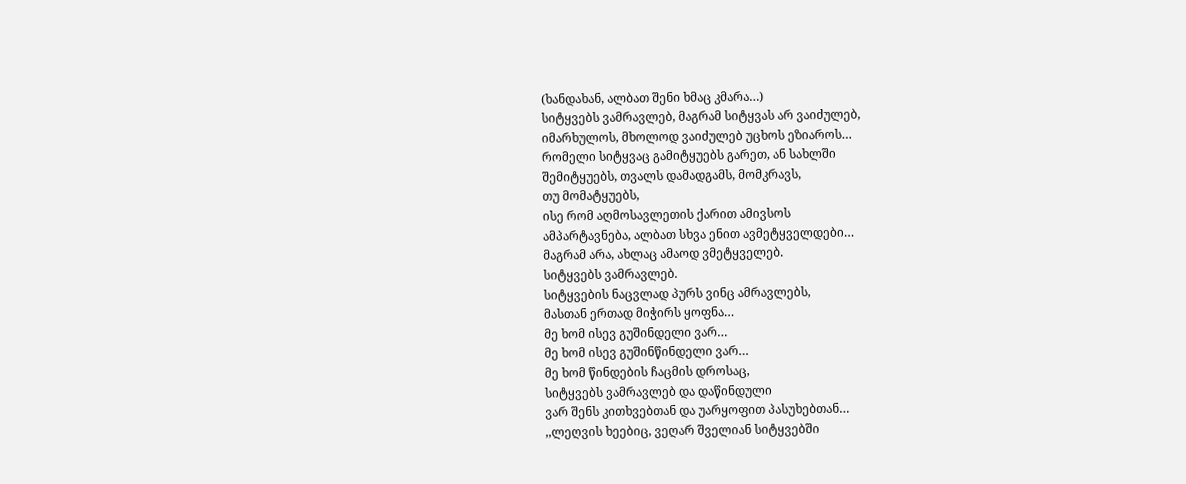(ხანდახან, ალბათ შენი ხმაც კმარა…)
სიტყვებს ვამრავლებ, მაგრამ სიტყვას არ ვაიძულებ,
იმარხულოს, მხოლოდ ვაიძულებ უცხოს ეზიაროს…
რომელი სიტყვაც გამიტყუებს გარეთ, ან სახლში
შემიტყუებს, თვალს დამადგამს, მომკრავს,
თუ მომატყუებს,
ისე რომ აღმოსავლეთის ქარით ამივსოს
ამპარტავნება, ალბათ სხვა ენით ავმეტყველდები…
მაგრამ არა, ახლაც ამაოდ ვმეტყველებ.
სიტყვებს ვამრავლებ.
სიტყვების ნაცვლად პურს ვინც ამრავლებს,
მასთან ერთად მიჭირს ყოფნა…
მე ხომ ისევ გუშინდელი ვარ…
მე ხომ ისევ გუშინწინდელი ვარ…
მე ხომ წინდების ჩაცმის დროსაც,
სიტყვებს ვამრავლებ და დაწინდული
ვარ შენს კითხვებთან და უარყოფით პასუხებთან…
,,ლეღვის ხეებიც, ვეღარ შველიან სიტყვებში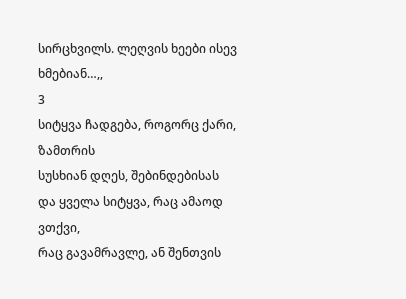სირცხვილს. ლეღვის ხეები ისევ ხმებიან…,,
3
სიტყვა ჩადგება, როგორც ქარი, ზამთრის
სუსხიან დღეს, შებინდებისას
და ყველა სიტყვა, რაც ამაოდ ვთქვი,
რაც გავამრავლე, ან შენთვის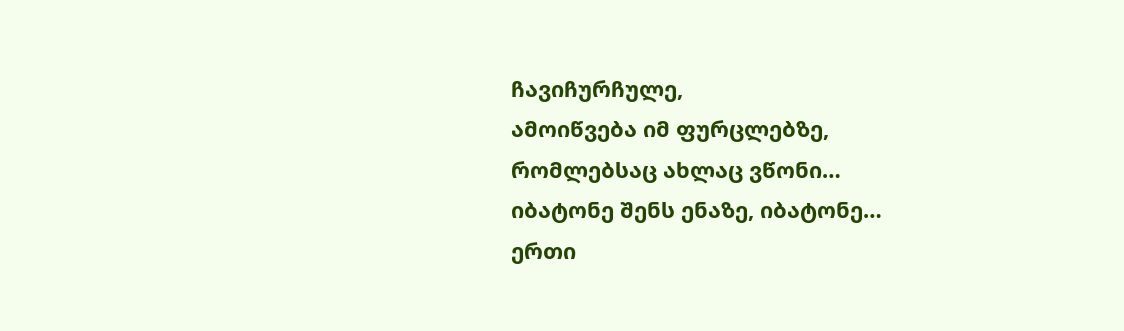ჩავიჩურჩულე,
ამოიწვება იმ ფურცლებზე,
რომლებსაც ახლაც ვწონი…
იბატონე შენს ენაზე, იბატონე…
ერთი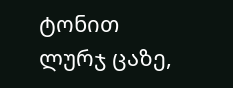ტონით ლურჯ ცაზე,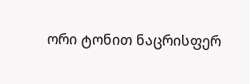ორი ტონით ნაცრისფერ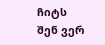ჩიტს
შენ ვერ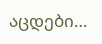აცდები…